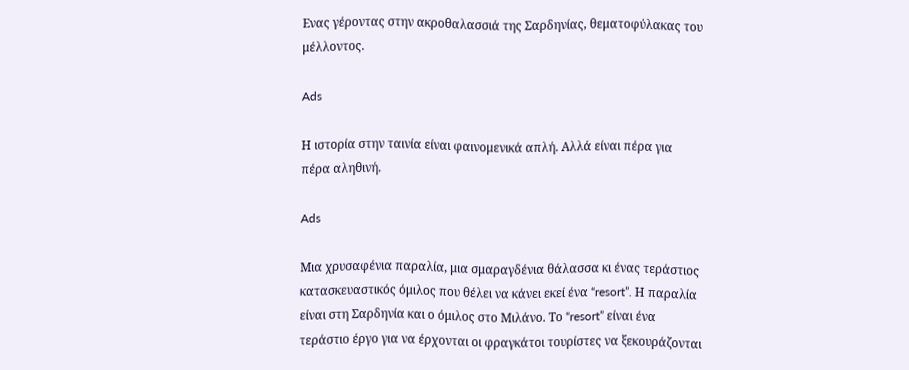Ενας γέροντας στην ακροθαλασσιά της Σαρδηνίας, θεματοφύλακας του μέλλοντος.

Ads

Η ιστορία στην ταινία είναι φαινομενικά απλή. Αλλά είναι πέρα για πέρα αληθινή.

Ads

Μια χρυσαφένια παραλία, μια σμαραγδένια θάλασσα κι ένας τεράστιος κατασκευαστικός όμιλος που θέλει να κάνει εκεί ένα “resort”. Η παραλία είναι στη Σαρδηνία και ο όμιλος στο Μιλάνο. Το “resort” είναι ένα τεράστιο έργο για να έρχονται οι φραγκάτοι τουρίστες να ξεκουράζονται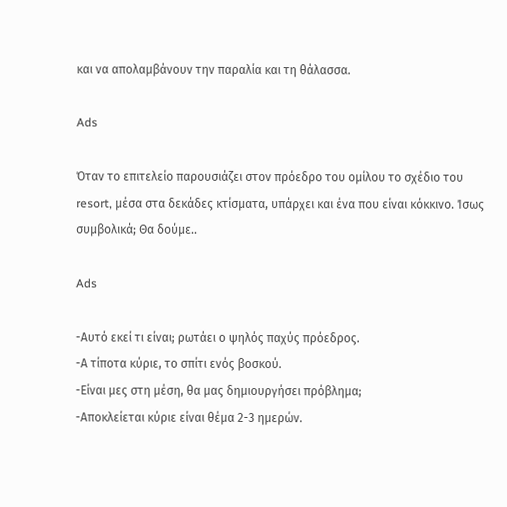και να απολαμβάνουν την παραλία και τη θάλασσα.

Ads

Όταν το επιτελείο παρουσιάζει στον πρόεδρο του ομίλου το σχέδιο του resort, μέσα στα δεκάδες κτίσματα, υπάρχει και ένα που είναι κόκκινο. Ίσως συμβολικά; Θα δούμε..

Ads

-Αυτό εκεί τι είναι; ρωτάει ο ψηλός παχύς πρόεδρος.
-Α τίποτα κύριε, το σπίτι ενός βοσκού.
-Είναι μες στη μέση, θα μας δημιουργήσει πρόβλημα;
-Αποκλείεται κύριε είναι θέμα 2-3 ημερών.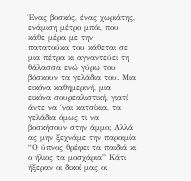Ένας βοσκός, ένας χωριάτης, ενάμιση μέτρο μπόι, που κάθε μέρα με την πατατούκα του κάθεται σε μια πέτρα κι αγναντεύει τη θάλασσα ενώ γύρω του βόσκουν τα γελάδια του. Μια εικόνα καθημερινή, μια εικόνα σουρεαλιστική, γιατί άντε να ΄ναι κατσίκια, τα γελάδια όμως τι να βοσκήσουν στην άμμο; Αλλά ας μην ξεχνάμε την παροιμία “Ο ύπνος θρέφει τα παιδιά κι ο ήλιος τα μοσχάρια” Κάτι ήξεραν οι δικοί μας οι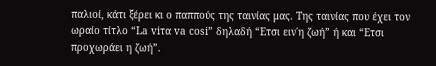παλιοί, κάτι ξέρει κι ο παππούς της ταινίας μας. Της ταινίας που έχει τον ωραίο τίτλο “La viτα va cosi” δηλαδή “Ετσι ειν΄η ζωή” ή και “Ετσι προχωράει η ζωή”.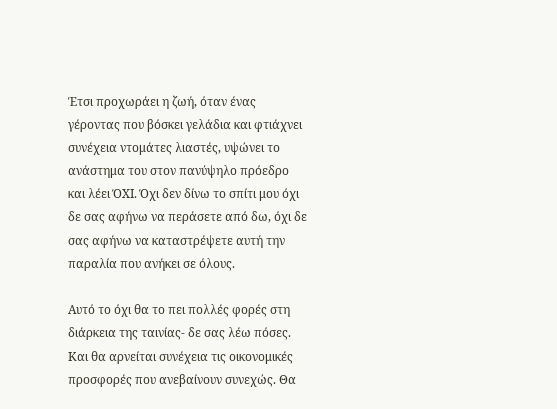Έτσι προχωράει η ζωή, όταν ένας γέροντας που βόσκει γελάδια και φτιάχνει συνέχεια ντομάτες λιαστές, υψώνει το ανάστημα του στον πανύψηλο πρόεδρο και λέει ΌΧΙ. Όχι δεν δίνω το σπίτι μου όχι δε σας αφήνω να περάσετε από δω, όχι δε σας αφήνω να καταστρέψετε αυτή την παραλία που ανήκει σε όλους.

Αυτό το όχι θα το πει πολλές φορές στη διάρκεια της ταινίας- δε σας λέω πόσες. Και θα αρνείται συνέχεια τις οικονομικές προσφορές που ανεβαίνουν συνεχώς. Θα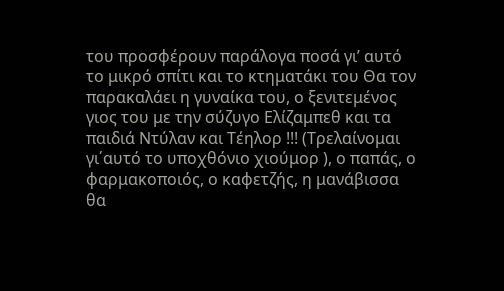του προσφέρουν παράλογα ποσά γι’ αυτό το μικρό σπίτι και το κτηματάκι του Θα τον παρακαλάει η γυναίκα του, ο ξενιτεμένος γιος του με την σύζυγο Ελίζαμπεθ και τα παιδιά Ντύλαν και Τέηλορ !!! (Τρελαίνομαι γι΄αυτό το υποχθόνιο χιούμορ ), ο παπάς, ο φαρμακοποιός, ο καφετζής, η μανάβισσα θα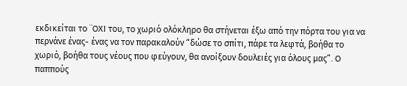εκδικείται το ¨ΟΧΙ του, το χωριό ολόκληρο θα στήνεται έξω από την πόρτα του για να περνάνε ένας- ένας να τον παρακαλούν “δώσε το σπίτι, πάρε τα λεφτά, βοήθα το χωριό, βοήθα τους νέους που φεύγουν, θα ανοίξουν δουλειές για όλους μας”. Ο παππούς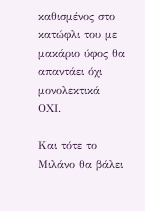καθισμένος στο κατώφλι του με μακάριο ύφος θα απαντάει όχι μονολεκτικά ΟΧΙ.

Και τότε το Μιλάνο θα βάλει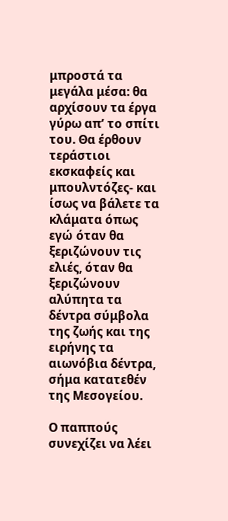μπροστά τα μεγάλα μέσα: θα αρχίσουν τα έργα γύρω απ’ το σπίτι του. Θα έρθουν τεράστιοι εκσκαφείς και μπουλντόζες- και ίσως να βάλετε τα κλάματα όπως εγώ όταν θα ξεριζώνουν τις ελιές, όταν θα ξεριζώνουν αλύπητα τα δέντρα σύμβολα της ζωής και της ειρήνης τα αιωνόβια δέντρα, σήμα κατατεθέν της Μεσογείου.

Ο παππούς συνεχίζει να λέει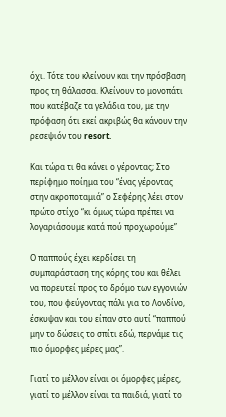όχι. Τότε του κλείνουν και την πρόσβαση προς τη θάλασσα. Κλείνουν το μονοπάτι που κατέβαζε τα γελάδια του, με την πρόφαση ότι εκεί ακριβώς θα κάνουν την ρεσεψιόν του resort.

Και τώρα τι θα κάνει ο γέροντας; Στο περίφημο ποίημα του “ένας γέροντας στην ακροποταμιά” ο Σεφέρης λέει στον πρώτο στίχο “κι όμως τώρα πρέπει να λογαριάσουμε κατά πού προχωρούμε”

Ο παππούς έχει κερδίσει τη συμπαράσταση της κόρης του και θέλει να πορευτεί προς το δρόμο των εγγονιών του, που φεύγοντας πάλι για το Λονδίνο, έσκυψαν και του είπαν στο αυτί “παππού μην το δώσεις το σπίτι εδώ, περνάμε τις πιο όμορφες μέρες μας”.

Γιατί το μέλλον είναι οι όμορφες μέρες, γιατί το μέλλον είναι τα παιδιά, γιατί το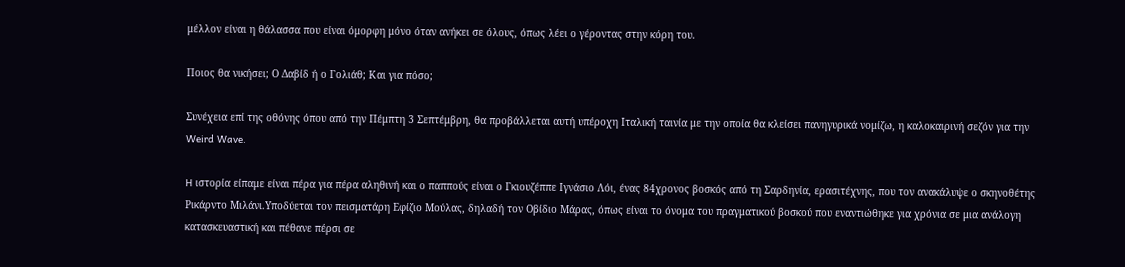μέλλον είναι η θάλασσα που είναι όμορφη μόνο όταν ανήκει σε όλους, όπως λέει ο γέροντας στην κόρη του.

Ποιος θα νικήσει; Ο Δαβίδ ή ο Γολιάθ; Και για πόσο;

Συνέχεια επί της οθόνης όπου από την Πέμπτη 3 Σεπτέμβρη, θα προβάλλεται αυτή υπέροχη Ιταλική ταινία με την οποία θα κλείσει πανηγυρικά νομίζω, η καλοκαιρινή σεζόν για την Weird Wave.

H ιστορία είπαμε είναι πέρα για πέρα αληθινή και ο παππούς είναι ο Γκιουζέππε Ιγνάσιο Λόι, ένας 84χρονος βοσκός από τη Σαρδηνία, ερασιτέχνης, που τον ανακάλυψε ο σκηνοθέτης Ρικάρντο Μιλάνι.Υποδύεται τον πεισματάρη Εφίζιο Μούλας, δηλαδή τον Οβίδιο Μάρας, όπως είναι το όνομα του πραγματικού βοσκού που εναντιώθηκε για χρόνια σε μια ανάλογη κατασκευαστική και πέθανε πέρσι σε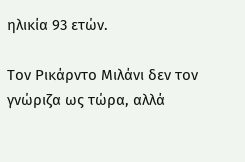ηλικία 93 ετών.

Τον Ρικάρντο Μιλάνι δεν τον γνώριζα ως τώρα, αλλά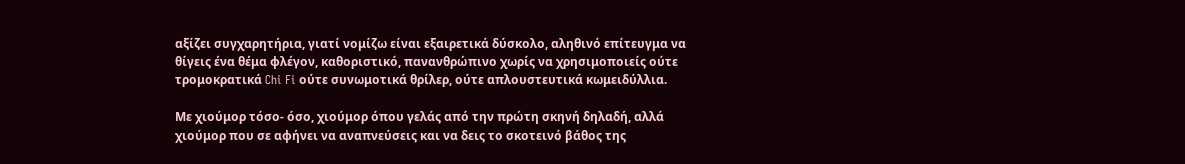αξίζει συγχαρητήρια, γιατί νομίζω είναι εξαιρετικά δύσκολο, αληθινό επίτευγμα να θίγεις ένα θέμα φλέγον, καθοριστικό, πανανθρώπινο χωρίς να χρησιμοποιείς ούτε τρομοκρατικά Chi Fi ούτε συνωμοτικά θρίλερ, ούτε απλουστευτικά κωμειδύλλια.

Με χιούμορ τόσο- όσο, χιούμορ όπου γελάς από την πρώτη σκηνή δηλαδή, αλλά χιούμορ που σε αφήνει να αναπνεύσεις και να δεις το σκοτεινό βάθος της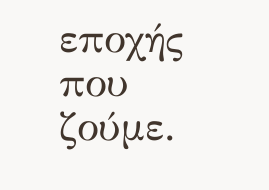εποχής που ζούμε.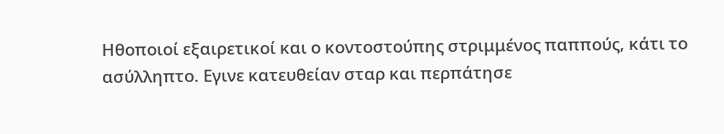Ηθοποιοί εξαιρετικοί και ο κοντοστούπης στριμμένος παππούς, κάτι το ασύλληπτο. Εγινε κατευθείαν σταρ και περπάτησε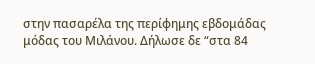στην πασαρέλα της περίφημης εβδομάδας μόδας του Μιλάνου. Δήλωσε δε “στα 84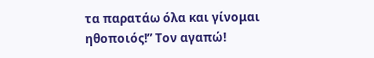τα παρατάω όλα και γίνομαι ηθοποιός!” Τον αγαπώ!